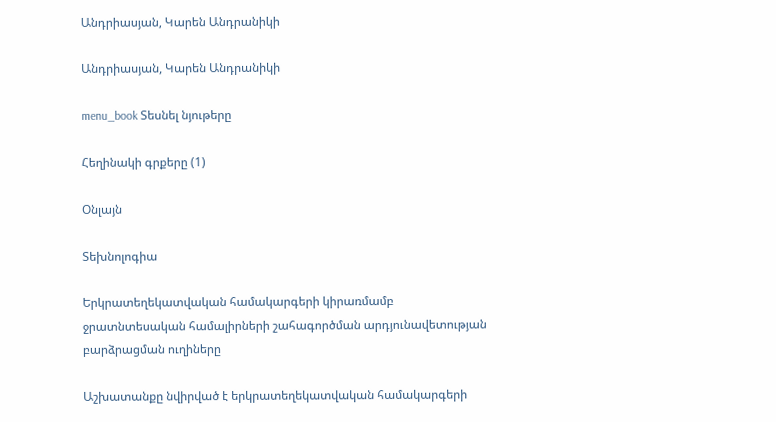Անդրիասյան, Կարեն Անդրանիկի

Անդրիասյան, Կարեն Անդրանիկի

menu_book Տեսնել նյութերը

Հեղինակի գրքերը (1)

Օնլայն

Տեխնոլոգիա

Երկրատեղեկատվական համակարգերի կիրառմամբ ջրատնտեսական համալիրների շահագործման արդյունավետության բարձրացման ուղիները

Աշխատանքը նվիրված է երկրատեղեկատվական համակարգերի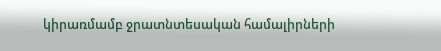կիրառմամբ ջրատնտեսական համալիրների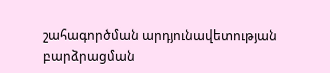շահագործման արդյունավետության բարձրացման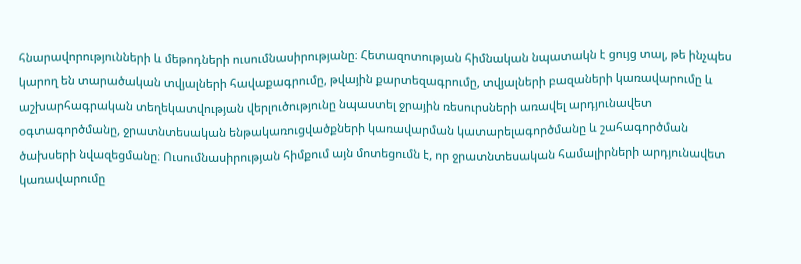հնարավորությունների և մեթոդների ուսումնասիրությանը։ Հետազոտության հիմնական նպատակն է ցույց տալ, թե ինչպես կարող են տարածական տվյալների հավաքագրումը, թվային քարտեզագրումը, տվյալների բազաների կառավարումը և աշխարհագրական տեղեկատվության վերլուծությունը նպաստել ջրային ռեսուրսների առավել արդյունավետ օգտագործմանը, ջրատնտեսական ենթակառուցվածքների կառավարման կատարելագործմանը և շահագործման ծախսերի նվազեցմանը։ Ուսումնասիրության հիմքում այն մոտեցումն է, որ ջրատնտեսական համալիրների արդյունավետ կառավարումը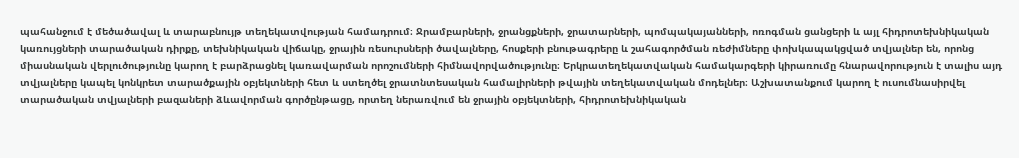պահանջում է մեծածավալ և տարաբնույթ տեղեկատվության համադրում։ Ջրամբարների, ջրանցքների, ջրատարների, պոմպակայանների, ոռոգման ցանցերի և այլ հիդրոտեխնիկական կառույցների տարածական դիրքը, տեխնիկական վիճակը, ջրային ռեսուրսների ծավալները, հոսքերի բնութագրերը և շահագործման ռեժիմները փոխկապակցված տվյալներ են, որոնց միասնական վերլուծությունը կարող է բարձրացնել կառավարման որոշումների հիմնավորվածությունը։ Երկրատեղեկատվական համակարգերի կիրառումը հնարավորություն է տալիս այդ տվյալները կապել կոնկրետ տարածքային օբյեկտների հետ և ստեղծել ջրատնտեսական համալիրների թվային տեղեկատվական մոդելներ։ Աշխատանքում կարող է ուսումնասիրվել տարածական տվյալների բազաների ձևավորման գործընթացը, որտեղ ներառվում են ջրային օբյեկտների, հիդրոտեխնիկական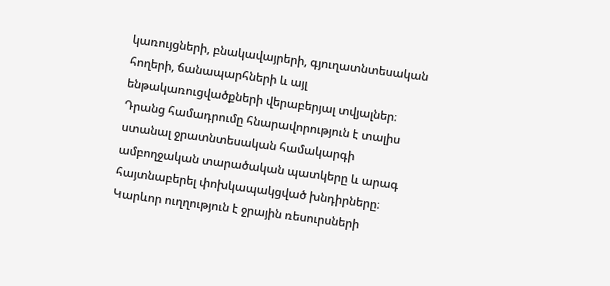կառույցների, բնակավայրերի, գյուղատնտեսական հողերի, ճանապարհների և այլ ենթակառուցվածքների վերաբերյալ տվյալներ։ Դրանց համադրումը հնարավորություն է տալիս ստանալ ջրատնտեսական համակարգի ամբողջական տարածական պատկերը և արագ հայտնաբերել փոխկապակցված խնդիրները։ Կարևոր ուղղություն է ջրային ռեսուրսների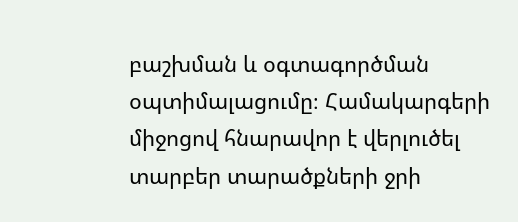բաշխման և օգտագործման օպտիմալացումը։ Համակարգերի միջոցով հնարավոր է վերլուծել տարբեր տարածքների ջրի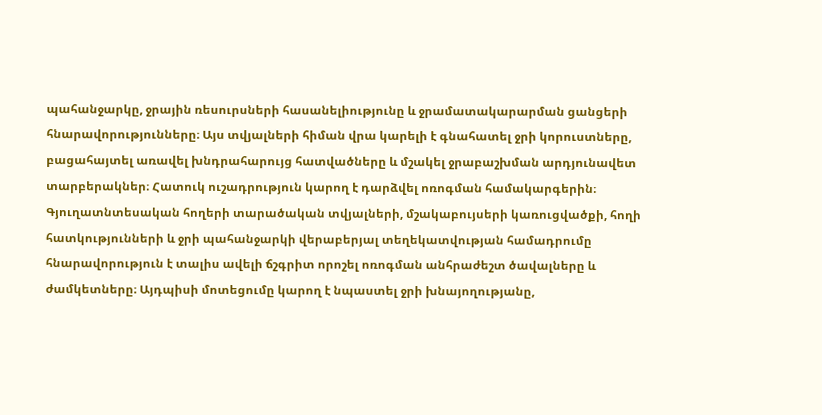պահանջարկը, ջրային ռեսուրսների հասանելիությունը և ջրամատակարարման ցանցերի հնարավորությունները։ Այս տվյալների հիման վրա կարելի է գնահատել ջրի կորուստները, բացահայտել առավել խնդրահարույց հատվածները և մշակել ջրաբաշխման արդյունավետ տարբերակներ։ Հատուկ ուշադրություն կարող է դարձվել ոռոգման համակարգերին։ Գյուղատնտեսական հողերի տարածական տվյալների, մշակաբույսերի կառուցվածքի, հողի հատկությունների և ջրի պահանջարկի վերաբերյալ տեղեկատվության համադրումը հնարավորություն է տալիս ավելի ճշգրիտ որոշել ոռոգման անհրաժեշտ ծավալները և ժամկետները։ Այդպիսի մոտեցումը կարող է նպաստել ջրի խնայողությանը,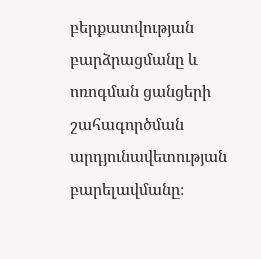բերքատվության բարձրացմանը և ոռոգման ցանցերի շահագործման արդյունավետության բարելավմանը։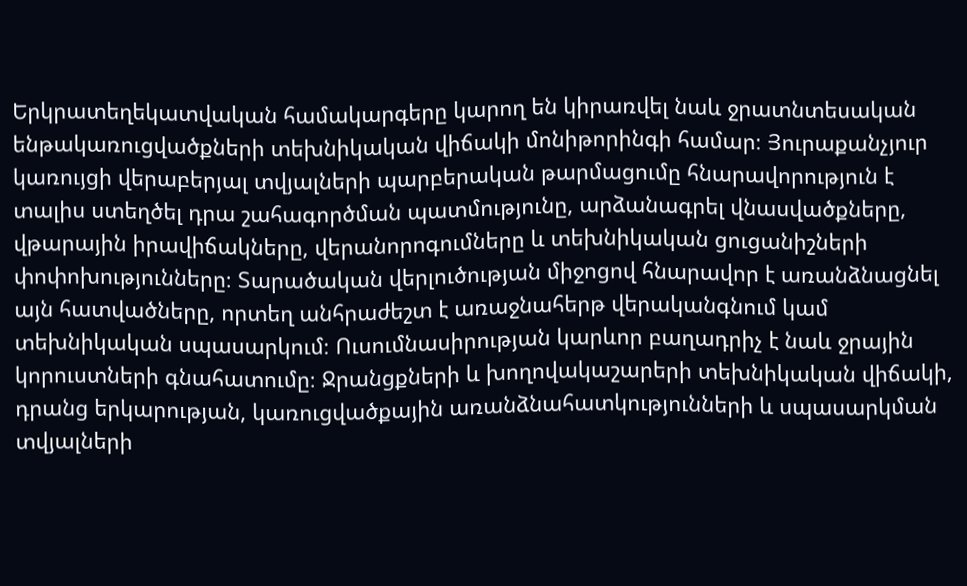Երկրատեղեկատվական համակարգերը կարող են կիրառվել նաև ջրատնտեսական ենթակառուցվածքների տեխնիկական վիճակի մոնիթորինգի համար։ Յուրաքանչյուր կառույցի վերաբերյալ տվյալների պարբերական թարմացումը հնարավորություն է տալիս ստեղծել դրա շահագործման պատմությունը, արձանագրել վնասվածքները, վթարային իրավիճակները, վերանորոգումները և տեխնիկական ցուցանիշների փոփոխությունները։ Տարածական վերլուծության միջոցով հնարավոր է առանձնացնել այն հատվածները, որտեղ անհրաժեշտ է առաջնահերթ վերականգնում կամ տեխնիկական սպասարկում։ Ուսումնասիրության կարևոր բաղադրիչ է նաև ջրային կորուստների գնահատումը։ Ջրանցքների և խողովակաշարերի տեխնիկական վիճակի, դրանց երկարության, կառուցվածքային առանձնահատկությունների և սպասարկման տվյալների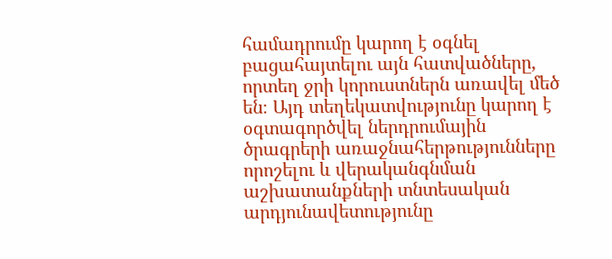համադրումը կարող է օգնել բացահայտելու այն հատվածները, որտեղ ջրի կորուստներն առավել մեծ են։ Այդ տեղեկատվությունը կարող է օգտագործվել ներդրումային ծրագրերի առաջնահերթությունները որոշելու և վերականգնման աշխատանքների տնտեսական արդյունավետությունը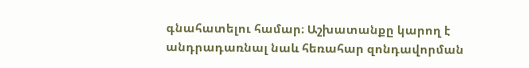գնահատելու համար։ Աշխատանքը կարող է անդրադառնալ նաև հեռահար զոնդավորման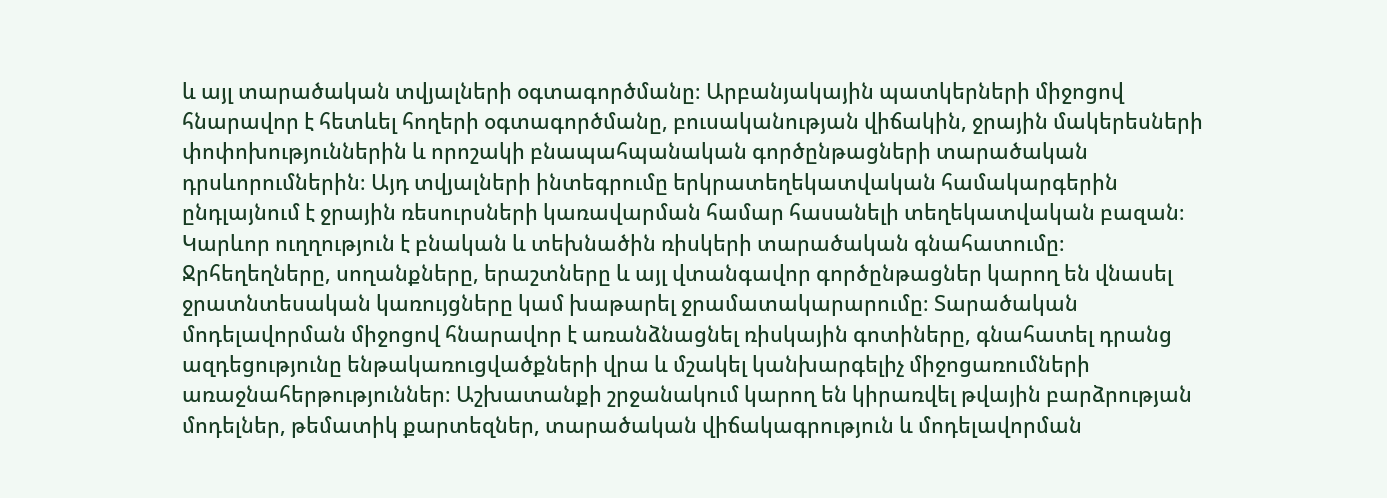և այլ տարածական տվյալների օգտագործմանը։ Արբանյակային պատկերների միջոցով հնարավոր է հետևել հողերի օգտագործմանը, բուսականության վիճակին, ջրային մակերեսների փոփոխություններին և որոշակի բնապահպանական գործընթացների տարածական դրսևորումներին։ Այդ տվյալների ինտեգրումը երկրատեղեկատվական համակարգերին ընդլայնում է ջրային ռեսուրսների կառավարման համար հասանելի տեղեկատվական բազան։ Կարևոր ուղղություն է բնական և տեխնածին ռիսկերի տարածական գնահատումը։ Ջրհեղեղները, սողանքները, երաշտները և այլ վտանգավոր գործընթացներ կարող են վնասել ջրատնտեսական կառույցները կամ խաթարել ջրամատակարարումը։ Տարածական մոդելավորման միջոցով հնարավոր է առանձնացնել ռիսկային գոտիները, գնահատել դրանց ազդեցությունը ենթակառուցվածքների վրա և մշակել կանխարգելիչ միջոցառումների առաջնահերթություններ։ Աշխատանքի շրջանակում կարող են կիրառվել թվային բարձրության մոդելներ, թեմատիկ քարտեզներ, տարածական վիճակագրություն և մոդելավորման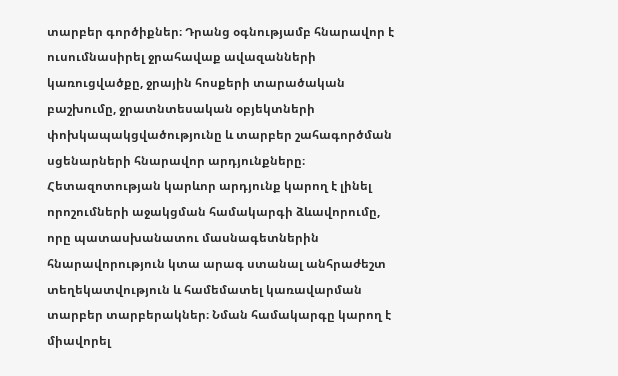տարբեր գործիքներ։ Դրանց օգնությամբ հնարավոր է ուսումնասիրել ջրահավաք ավազանների կառուցվածքը, ջրային հոսքերի տարածական բաշխումը, ջրատնտեսական օբյեկտների փոխկապակցվածությունը և տարբեր շահագործման սցենարների հնարավոր արդյունքները։ Հետազոտության կարևոր արդյունք կարող է լինել որոշումների աջակցման համակարգի ձևավորումը, որը պատասխանատու մասնագետներին հնարավորություն կտա արագ ստանալ անհրաժեշտ տեղեկատվություն և համեմատել կառավարման տարբեր տարբերակներ։ Նման համակարգը կարող է միավորել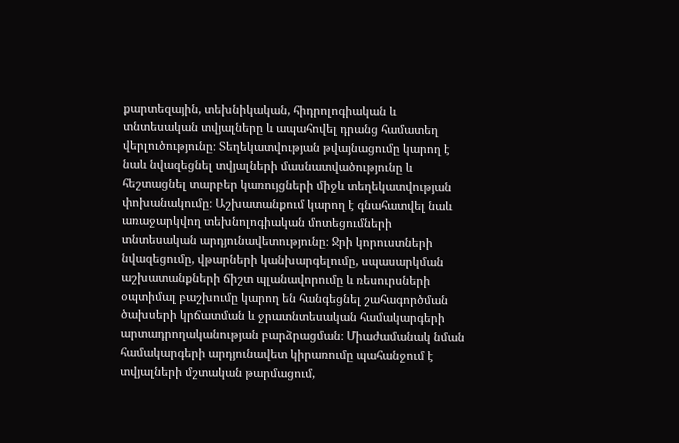քարտեզային, տեխնիկական, հիդրոլոգիական և տնտեսական տվյալները և ապահովել դրանց համատեղ վերլուծությունը։ Տեղեկատվության թվայնացումը կարող է նաև նվազեցնել տվյալների մասնատվածությունը և հեշտացնել տարբեր կառույցների միջև տեղեկատվության փոխանակումը։ Աշխատանքում կարող է գնահատվել նաև առաջարկվող տեխնոլոգիական մոտեցումների տնտեսական արդյունավետությունը։ Ջրի կորուստների նվազեցումը, վթարների կանխարգելումը, սպասարկման աշխատանքների ճիշտ պլանավորումը և ռեսուրսների օպտիմալ բաշխումը կարող են հանգեցնել շահագործման ծախսերի կրճատման և ջրատնտեսական համակարգերի արտադրողականության բարձրացման։ Միաժամանակ նման համակարգերի արդյունավետ կիրառումը պահանջում է տվյալների մշտական թարմացում,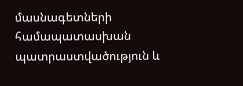մասնագետների համապատասխան պատրաստվածություն և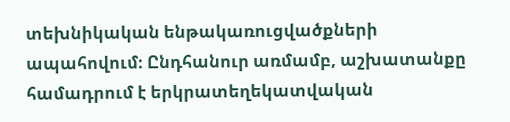տեխնիկական ենթակառուցվածքների ապահովում։ Ընդհանուր առմամբ, աշխատանքը համադրում է երկրատեղեկատվական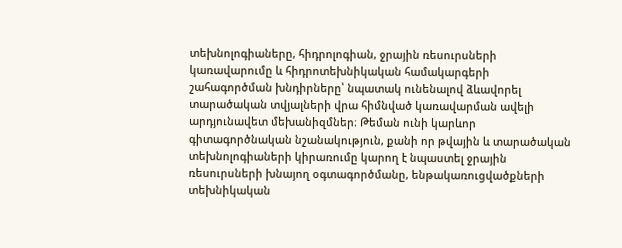տեխնոլոգիաները, հիդրոլոգիան, ջրային ռեսուրսների կառավարումը և հիդրոտեխնիկական համակարգերի շահագործման խնդիրները՝ նպատակ ունենալով ձևավորել տարածական տվյալների վրա հիմնված կառավարման ավելի արդյունավետ մեխանիզմներ։ Թեման ունի կարևոր գիտագործնական նշանակություն, քանի որ թվային և տարածական տեխնոլոգիաների կիրառումը կարող է նպաստել ջրային ռեսուրսների խնայող օգտագործմանը, ենթակառուցվածքների տեխնիկական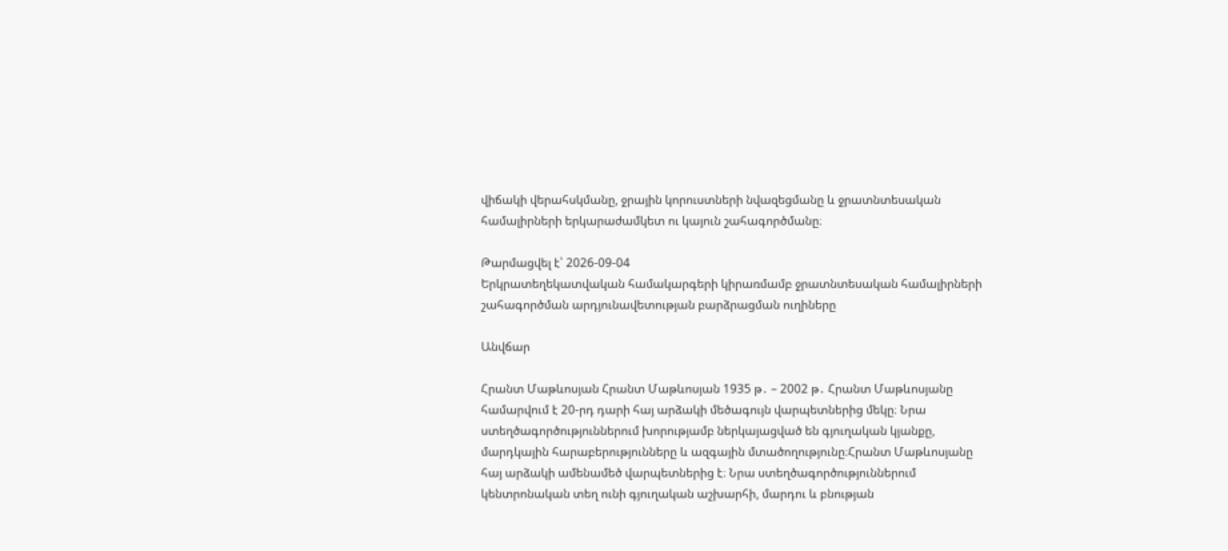վիճակի վերահսկմանը, ջրային կորուստների նվազեցմանը և ջրատնտեսական համալիրների երկարաժամկետ ու կայուն շահագործմանը։

Թարմացվել է՝ 2026-09-04
Երկրատեղեկատվական համակարգերի կիրառմամբ ջրատնտեսական համալիրների շահագործման արդյունավետության բարձրացման ուղիները

Անվճար

Հրանտ Մաթևոսյան Հրանտ Մաթևոսյան 1935 թ․ – 2002 թ․ Հրանտ Մաթևոսյանը համարվում է 20-րդ դարի հայ արձակի մեծագույն վարպետներից մեկը։ Նրա ստեղծագործություններում խորությամբ ներկայացված են գյուղական կյանքը, մարդկային հարաբերությունները և ազգային մտածողությունը։Հրանտ Մաթևոսյանը հայ արձակի ամենամեծ վարպետներից է։ Նրա ստեղծագործություններում կենտրոնական տեղ ունի գյուղական աշխարհի, մարդու և բնության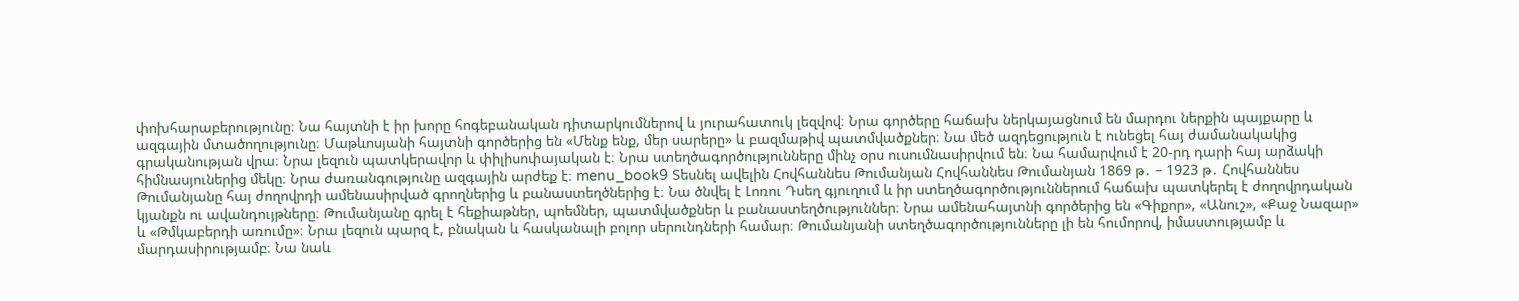փոխհարաբերությունը։ Նա հայտնի է իր խորը հոգեբանական դիտարկումներով և յուրահատուկ լեզվով։ Նրա գործերը հաճախ ներկայացնում են մարդու ներքին պայքարը և ազգային մտածողությունը։ Մաթևոսյանի հայտնի գործերից են «Մենք ենք, մեր սարերը» և բազմաթիվ պատմվածքներ։ Նա մեծ ազդեցություն է ունեցել հայ ժամանակակից գրականության վրա։ Նրա լեզուն պատկերավոր և փիլիսոփայական է։ Նրա ստեղծագործությունները մինչ օրս ուսումնասիրվում են։ Նա համարվում է 20-րդ դարի հայ արձակի հիմնասյուներից մեկը։ Նրա ժառանգությունը ազգային արժեք է։ menu_book9 Տեսնել ավելին Հովհաննես Թումանյան Հովհաննես Թումանյան 1869 թ․ – 1923 թ․ Հովհաննես Թումանյանը հայ ժողովրդի ամենասիրված գրողներից և բանաստեղծներից է։ Նա ծնվել է Լոռու Դսեղ գյուղում և իր ստեղծագործություններում հաճախ պատկերել է ժողովրդական կյանքն ու ավանդույթները։ Թումանյանը գրել է հեքիաթներ, պոեմներ, պատմվածքներ և բանաստեղծություններ։ Նրա ամենահայտնի գործերից են «Գիքոր», «Անուշ», «Քաջ Նազար» և «Թմկաբերդի առումը»։ Նրա լեզուն պարզ է, բնական և հասկանալի բոլոր սերունդների համար։ Թումանյանի ստեղծագործությունները լի են հումորով, իմաստությամբ և մարդասիրությամբ։ Նա նաև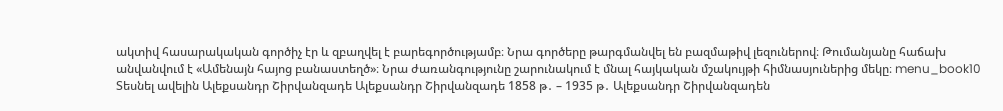ակտիվ հասարակական գործիչ էր և զբաղվել է բարեգործությամբ։ Նրա գործերը թարգմանվել են բազմաթիվ լեզուներով։ Թումանյանը հաճախ անվանվում է «Ամենայն հայոց բանաստեղծ»։ Նրա ժառանգությունը շարունակում է մնալ հայկական մշակույթի հիմնասյուներից մեկը։ menu_book10 Տեսնել ավելին Ալեքսանդր Շիրվանզադե Ալեքսանդր Շիրվանզադե 1858 թ․ – 1935 թ․ Ալեքսանդր Շիրվանզադեն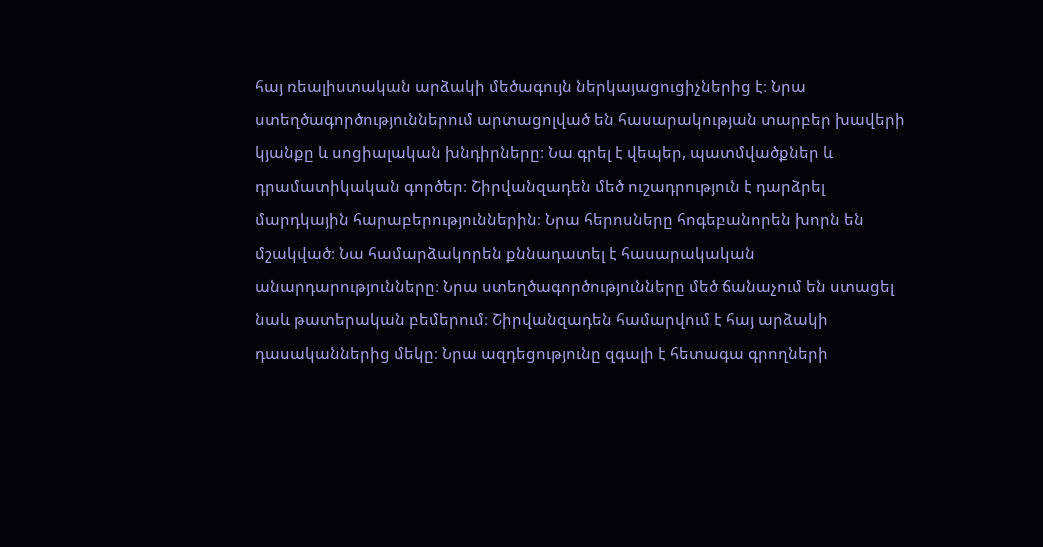հայ ռեալիստական արձակի մեծագույն ներկայացուցիչներից է։ Նրա ստեղծագործություններում արտացոլված են հասարակության տարբեր խավերի կյանքը և սոցիալական խնդիրները։ Նա գրել է վեպեր, պատմվածքներ և դրամատիկական գործեր։ Շիրվանզադեն մեծ ուշադրություն է դարձրել մարդկային հարաբերություններին։ Նրա հերոսները հոգեբանորեն խորն են մշակված։ Նա համարձակորեն քննադատել է հասարակական անարդարությունները։ Նրա ստեղծագործությունները մեծ ճանաչում են ստացել նաև թատերական բեմերում։ Շիրվանզադեն համարվում է հայ արձակի դասականներից մեկը։ Նրա ազդեցությունը զգալի է հետագա գրողների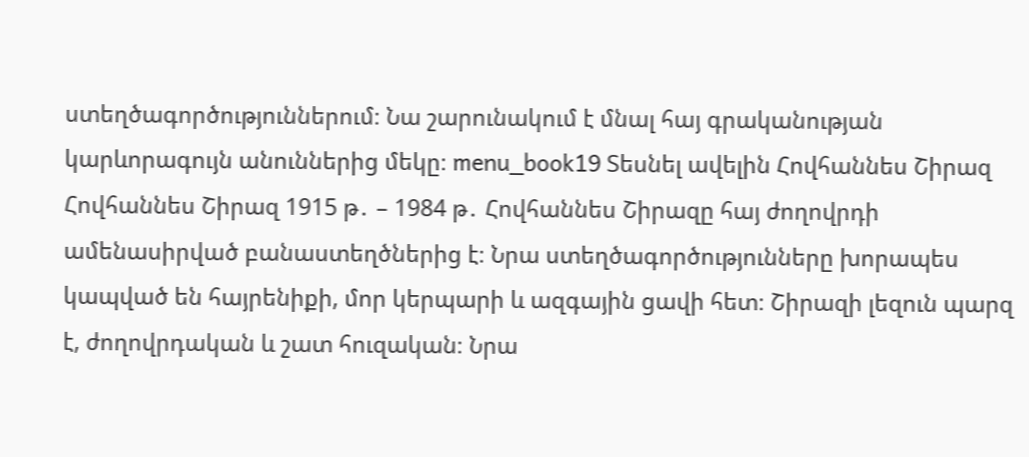ստեղծագործություններում։ Նա շարունակում է մնալ հայ գրականության կարևորագույն անուններից մեկը։ menu_book19 Տեսնել ավելին Հովհաննես Շիրազ Հովհաննես Շիրազ 1915 թ․ – 1984 թ․ Հովհաննես Շիրազը հայ ժողովրդի ամենասիրված բանաստեղծներից է։ Նրա ստեղծագործությունները խորապես կապված են հայրենիքի, մոր կերպարի և ազգային ցավի հետ։ Շիրազի լեզուն պարզ է, ժողովրդական և շատ հուզական։ Նրա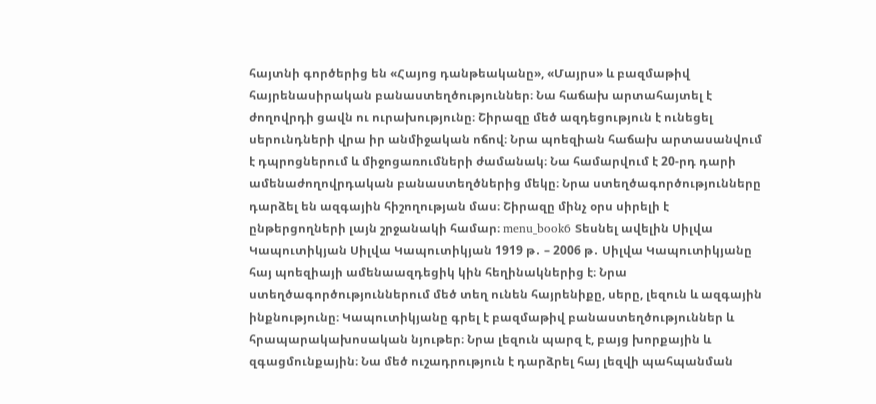հայտնի գործերից են «Հայոց դանթեականը», «Մայրս» և բազմաթիվ հայրենասիրական բանաստեղծություններ։ Նա հաճախ արտահայտել է ժողովրդի ցավն ու ուրախությունը։ Շիրազը մեծ ազդեցություն է ունեցել սերունդների վրա իր անմիջական ոճով։ Նրա պոեզիան հաճախ արտասանվում է դպրոցներում և միջոցառումների ժամանակ։ Նա համարվում է 20-րդ դարի ամենաժողովրդական բանաստեղծներից մեկը։ Նրա ստեղծագործությունները դարձել են ազգային հիշողության մաս։ Շիրազը մինչ օրս սիրելի է ընթերցողների լայն շրջանակի համար։ menu_book6 Տեսնել ավելին Սիլվա Կապուտիկյան Սիլվա Կապուտիկյան 1919 թ․ – 2006 թ․ Սիլվա Կապուտիկյանը հայ պոեզիայի ամենաազդեցիկ կին հեղինակներից է։ Նրա ստեղծագործություններում մեծ տեղ ունեն հայրենիքը, սերը, լեզուն և ազգային ինքնությունը։ Կապուտիկյանը գրել է բազմաթիվ բանաստեղծություններ և հրապարակախոսական նյութեր։ Նրա լեզուն պարզ է, բայց խորքային և զգացմունքային։ Նա մեծ ուշադրություն է դարձրել հայ լեզվի պահպանման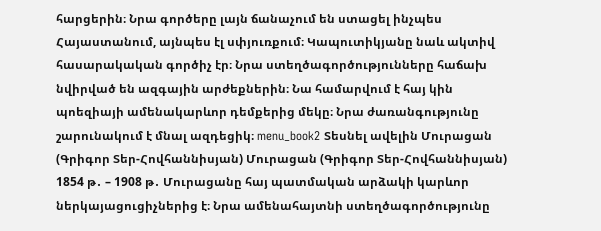հարցերին։ Նրա գործերը լայն ճանաչում են ստացել ինչպես Հայաստանում, այնպես էլ սփյուռքում։ Կապուտիկյանը նաև ակտիվ հասարակական գործիչ էր։ Նրա ստեղծագործությունները հաճախ նվիրված են ազգային արժեքներին։ Նա համարվում է հայ կին պոեզիայի ամենակարևոր դեմքերից մեկը։ Նրա ժառանգությունը շարունակում է մնալ ազդեցիկ։ menu_book2 Տեսնել ավելին Մուրացան (Գրիգոր Տեր-Հովհաննիսյան) Մուրացան (Գրիգոր Տեր-Հովհաննիսյան) 1854 թ․ – 1908 թ․ Մուրացանը հայ պատմական արձակի կարևոր ներկայացուցիչներից է։ Նրա ամենահայտնի ստեղծագործությունը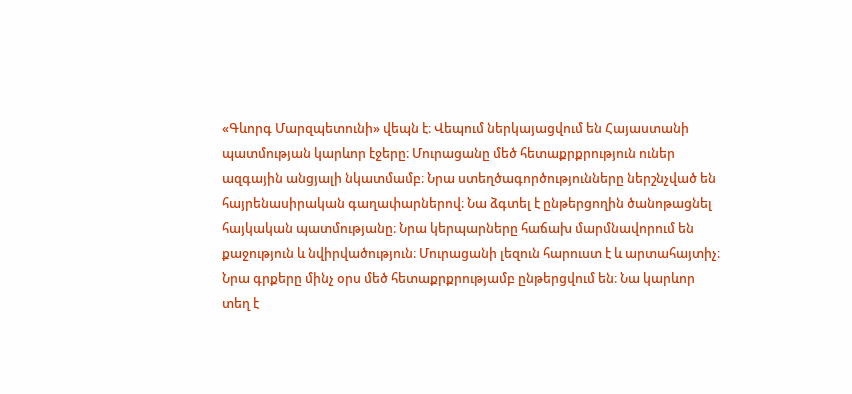«Գևորգ Մարզպետունի» վեպն է։ Վեպում ներկայացվում են Հայաստանի պատմության կարևոր էջերը։ Մուրացանը մեծ հետաքրքրություն ուներ ազգային անցյալի նկատմամբ։ Նրա ստեղծագործությունները ներշնչված են հայրենասիրական գաղափարներով։ Նա ձգտել է ընթերցողին ծանոթացնել հայկական պատմությանը։ Նրա կերպարները հաճախ մարմնավորում են քաջություն և նվիրվածություն։ Մուրացանի լեզուն հարուստ է և արտահայտիչ։ Նրա գրքերը մինչ օրս մեծ հետաքրքրությամբ ընթերցվում են։ Նա կարևոր տեղ է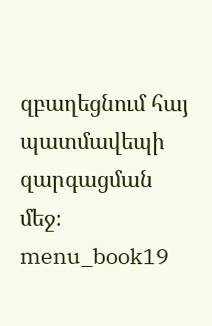զբաղեցնում հայ պատմավեպի զարգացման մեջ։ menu_book19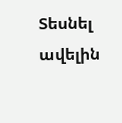Տեսնել ավելին